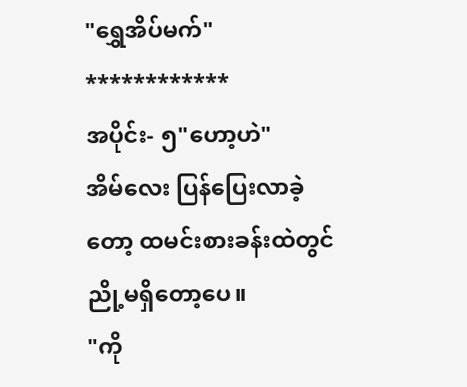"ရွှေအိပ်မက်"
************
အပိုင်း- ၅"ဟော့ဟဲ"
အိမ်လေး ပြန်ပြေးလာခဲ့တော့ ထမင်းစားခန်းထဲတွင် ညို့မရှိတော့ပေ။
"ကို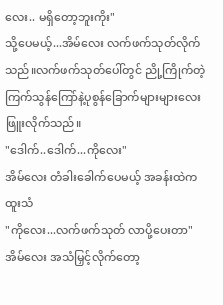လေး.. မရှိတော့ဘူးကိုး"
သို့ပေမယ့်...အိမ်လေး လက်ဖက်သုတ်လိုက်သည်။လက်ဖက်သုတ်ပေါ်တွင် ညို့ကြိုက်တဲ့ ကြက်သွန်ကြော်နဲ့ပုစွန်ခြောက်များများလေး ဖြူးလိုက်သည်။
"ဒေါက်..ဒေါက်...ကိုလေး"
အိမ်လေး တံခါးခေါက်ပေမယ့် အခန်းထဲက ထူးသံ
"ကိုလေး...လက်ဖက်သုတ် လာပို့ပေးတာ"
အိမ်လေး အသံမြှင့်လိုက်တော့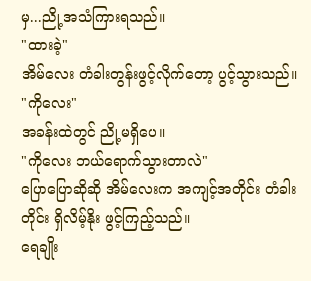မှ...ညို့အသံကြားရသည်။
"ထားခဲ့"
အိမ်လေး တံခါးတွန်းဖွင့်လိုက်တော့ ပွင့်သွားသည်။
"ကိုလေး"
အခန်းထဲတွင် ညို့မရှိပေ။
"ကိုလေး ဘယ်ရောက်သွားတာလဲ"
ပြောပြောဆိုဆို အိမ်လေးက အကျင့်အတိုင်း တံခါးတိုင်း ရှိလိမ့်နိုး ဖွင့်ကြည့်သည်။
ရေချိုး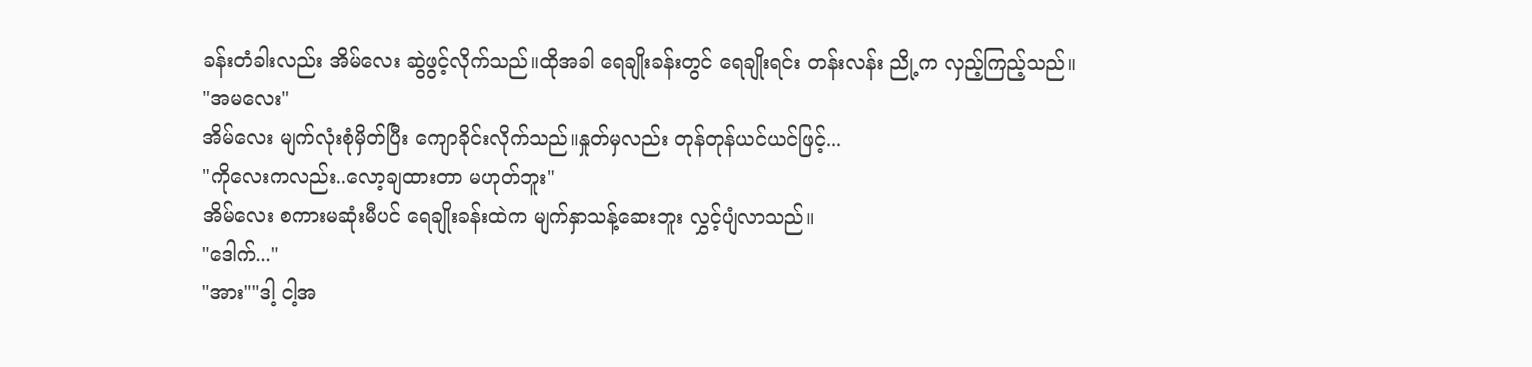ခန်းတံခါးလည်း အိမ်လေး ဆွဲဖွင့်လိုက်သည်။ထိုအခါ ရေချိုးခန်းတွင် ရေချိုးရင်း တန်းလန်း ညို့က လှည့်ကြည့်သည်။
"အမလေး"
အိမ်လေး မျက်လုံးစုံမှိတ်ပြီး ကျောခိုင်းလိုက်သည်။နှုတ်မှလည်း တုန်တုန်ယင်ယင်ဖြင့်...
"ကိုလေးကလည်း..လော့ချထားတာ မဟုတ်ဘူး"
အိမ်လေး စကားမဆုံးမီပင် ရေချိုးခန်းထဲက မျက်နှာသန့်ဆေးဘူး လွှင့်ပျံလာသည်။
"ဒေါက်..."
"အား""ဒါ့ ငါ့အ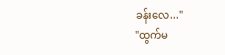ခန်းလေ..."
"ထွက်မ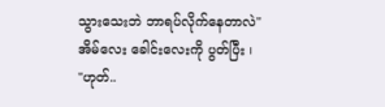သွားသေးဘဲ ဘာရပ်လိုက်နေတာလဲ"
အိမ်လေး ခေါင်းလေးကို ပွတ်ပြီး ၊
"ဟုတ်..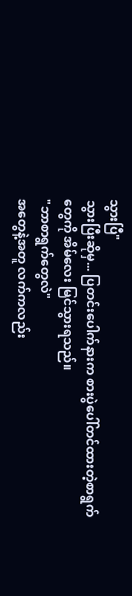သွားပြီ"
သွားပြီးဆိုမှ... ပြတင်းပေါက်နားက စားပွဲပေါ်တင်ထားတဲ့စာရွက်တွေကို အိမ်လေး မြင်သွားရသည်။
"ဘာစာရွက်တွေလဲ"
အတွေနဲ့အတူ လက်ကလည်း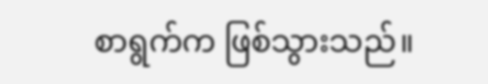စာရွက်က ဖြစ်သွားသည်။